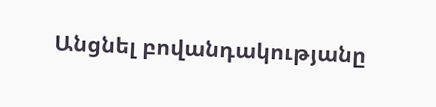Անցնել բովանդակությանը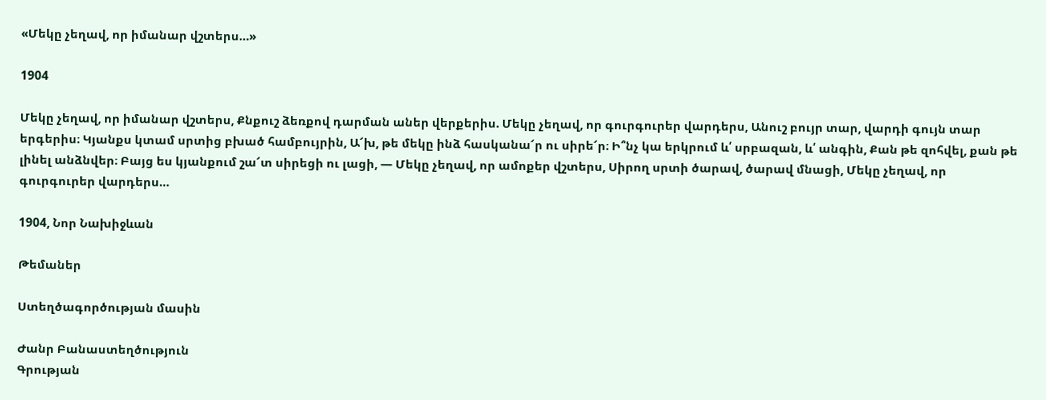«Մեկը չեղավ, որ իմանար վշտերս…»

1904

Մեկը չեղավ, որ իմանար վշտերս, Քնքուշ ձեռքով դարման աներ վերքերիս. Մեկը չեղավ, որ գուրգուրեր վարդերս, Անուշ բույր տար, վարդի գույն տար երգերիս։ Կյանքս կտամ սրտից բխած համբույրին, Ա՜խ, թե մեկը ինձ հասկանա՜ր ու սիրե՜ր։ Ի՞նչ կա երկրում և՛ սրբազան, և՛ անգին, Քան թե զոհվել, քան թե լինել անձնվեր։ Բայց ես կյանքում շա՜տ սիրեցի ու լացի, — Մեկը չեղավ, որ ամոքեր վշտերս, Սիրող սրտի ծարավ, ծարավ մնացի, Մեկը չեղավ, որ գուրգուրեր վարդերս…

1904, Նոր Նախիջևան

Թեմաներ

Ստեղծագործության մասին

Ժանր Բանաստեղծություն
Գրության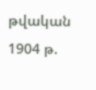թվական 1904 թ.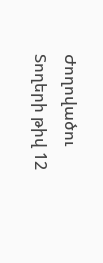Ժողովածու
Տողերի թիվ 12